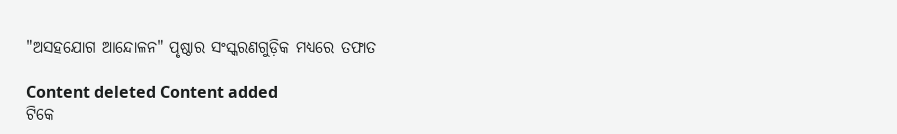"ଅସହଯୋଗ ଆନ୍ଦୋଳନ" ପୃଷ୍ଠାର ସଂସ୍କରଣ‌ଗୁଡ଼ିକ ମଧ୍ୟରେ ତଫାତ

Content deleted Content added
ଟିକେ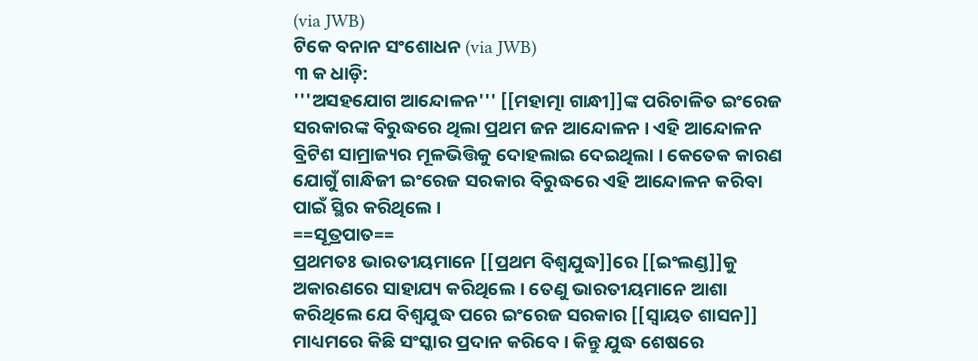(via JWB)
ଟିକେ ବନାନ ସଂଶୋଧନ (via JWB)
୩ କ ଧାଡ଼ି:
'''ଅସହଯୋଗ ଆନ୍ଦୋଳନ''' [[ମହାତ୍ମା ଗାନ୍ଧୀ]]ଙ୍କ ପରିଚାଳିତ ଇଂରେଜ ସରକାରଙ୍କ ବିରୁଦ୍ଧରେ ଥିଲା ପ୍ରଥମ ଜନ ଆନ୍ଦୋଳନ । ଏହି ଆନ୍ଦୋଳନ ବ୍ରିଟିଶ ସାମ୍ରାଜ୍ୟର ମୂଳଭିତ୍ତିକୁ ଦୋହଲାଇ ଦେଇଥିଲା । କେତେକ କାରଣ ଯୋଗୁଁ ଗାନ୍ଧିଜୀ ଇଂରେଜ ସରକାର ବିରୁଦ୍ଧରେ ଏହି ଆନ୍ଦୋଳନ କରିବା ପାଇଁ ସ୍ଥିର କରିଥିଲେ ।
==ସୂତ୍ରପାତ==
ପ୍ରଥମତଃ ଭାରତୀୟମାନେ [[ପ୍ରଥମ ବିଶ୍ୱଯୁଦ୍ଧ]]ରେ [[ଇଂଲଣ୍ଡ]]କୁ ଅକାରଣରେ ସାହାଯ୍ୟ କରିଥିଲେ । ତେଣୁ ଭାରତୀୟମାନେ ଆଶା କରିଥିଲେ ଯେ ବିଶ୍ୱଯୁଦ୍ଧ ପରେ ଇଂରେଜ ସରକାର [[ସ୍ୱାୟତ ଶାସନ]] ମାଧ୍ୟମରେ କିଛି ସଂସ୍କାର ପ୍ରଦାନ କରିବେ । କିନ୍ତୁ ଯୁଦ୍ଧ ଶେଷରେ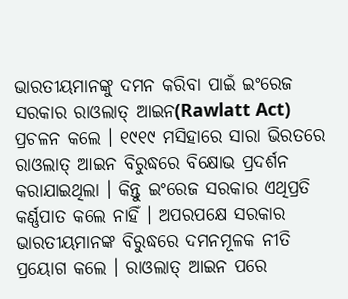ଭାରତୀୟମାନଙ୍କୁ ଦମନ କରିବା ପାଇଁ ଇଂରେଜ ସରକାର ରାଓଲାତ୍ ଆଇନ(Rawlatt Act) ପ୍ରଚଳନ କଲେ । ୧୯୧୯ ମସିହାରେ ସାରା ଭିରତରେ ରାଓଲାତ୍ ଆଇନ ବିରୁଦ୍ଧରେ ବିକ୍ଷୋଭ ପ୍ରଦର୍ଶନ କରାଯାଇଥିଲା । କିନ୍ତୁ ଇଂରେଜ ସରକାର ଏଥିପ୍ରତି କର୍ଣ୍ଣପାତ କଲେ ନାହିଁ । ଅପରପକ୍ଷେ ସରକାର ଭାରତୀୟମାନଙ୍କ ବିରୁଦ୍ଧରେ ଦମନମୂଳକ ନୀତି ପ୍ରୟୋଗ କଲେ । ରାଓଲାତ୍ ଆଇନ ପରେ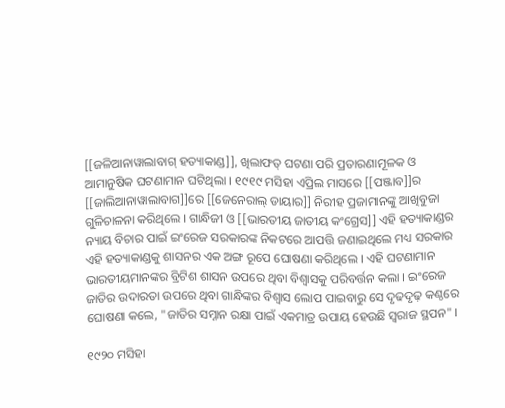[[ଜଳିଆନାୱାଲାବାଗ୍ ହତ୍ୟାକାଣ୍ଡ]], ଖିଲାଫତ୍ ଘଟଣା ପରି ପ୍ରତାରଣାମୂଳକ ଓ ଆମାନୁଷିକ ଘଟଣାମାନ ଘଟିଥିଲା । ୧୯୧୯ ମସିହା ଏପ୍ରିଲ ମାସରେ [[ପଞ୍ଜାବ]]ର [[ଜାଲିଆନାୱାଲାବାଗ]]ରେ [[ଜେନେରାଲ୍ ଡାୟାର]] ନିରୀହ ପ୍ରଜାମାନଙ୍କୁ ଆଖିବୁଜା ଗୁଳିଚାଳନା କରିଥିଲେ । ଗାନ୍ଧିଜୀ ଓ [[ଭାରତୀୟ ଜାତୀୟ କଂଗ୍ରେସ]] ଏହି ହତ୍ୟାକାଣ୍ଡର ନ୍ୟାୟ ବିଚାର ପାଇଁ ଇଂରେଜ ସରକାରଙ୍କ ନିକଟରେ ଆପତ୍ତି ଜଣାଇଥିଲେ ମଧ୍ୟ ସରକାର ଏହି ହତ୍ୟାକାଣ୍ଡକୁ ଶାସନର ଏକ ଅଙ୍ଗ ରୂପେ ଘୋଷଣା କରିଥିଲେ । ଏହି ଘଟଣାମାନ ଭାରତୀୟମାନଙ୍କର ବ୍ରିଟିଶ ଶାସନ ଉପରେ ଥିବା ବିଶ୍ୱାସକୁ ପରିବର୍ତ୍ତନ କଲା । ଇଂରେଜ ଜାତିର ଉଦାରତା ଉପରେ ଥିବା ଗାନ୍ଧିଙ୍କର ବିଶ୍ୱାସ ଲୋପ ପାଇବାରୁ ସେ ଦୃଢଦୃଢ଼ କଣ୍ଠରେ ଘୋଷଣା କଲେ, "ଜାତିର ସମ୍ନାନ ରକ୍ଷା ପାଇଁ ଏକମାତ୍ର ଉପାୟ ହେଉଛି ସ୍ୱରାଜ ସ୍ଥପନ" ।

୧୯୨୦ ମସିହା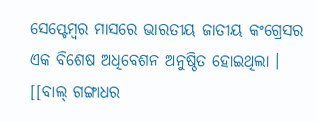ସେପ୍ଟେମ୍ବର ମାସରେ ଭାରତୀୟ ଜାତୀୟ କଂଗ୍ରେସର ଏକ ବିଶେଷ ଅଧିବେଶନ ଅନୁଷ୍ଠିତ ହୋଇଥିଲା । [[ବାଲ୍ ଗଙ୍ଗାଧର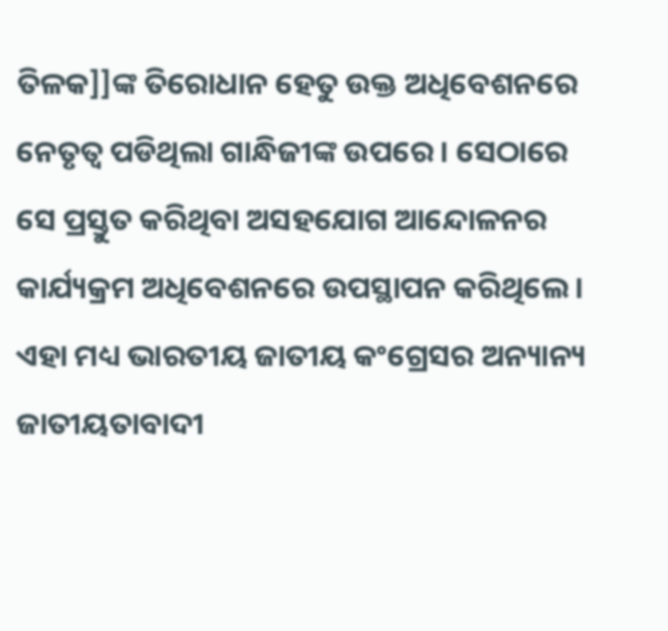ତିଳକ]]ଙ୍କ ତିରୋଧାନ ହେତୁ ଉକ୍ତ ଅଧିବେଶନରେ ନେତୃତ୍ୱ ପଡିଥିଲା ଗାନ୍ଧିଜୀଙ୍କ ଉପରେ । ସେଠାରେ ସେ ପ୍ରସ୍ତୁତ କରିଥିବା ଅସହଯୋଗ ଆନ୍ଦୋଳନର କାର୍ଯ୍ୟକ୍ରମ ଅଧିବେଶନରେ ଉପସ୍ଥାପନ କରିଥିଲେ । ଏହା ମଧ୍ୟ ଭାରତୀୟ ଜାତୀୟ କଂଗ୍ରେସର ଅନ୍ୟାନ୍ୟ ଜାତୀୟତାବାଦୀ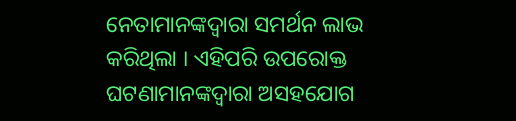ନେତାମାନଙ୍କଦ୍ୱାରା ସମର୍ଥନ ଲାଭ କରିଥିଲା । ଏହିପରି ଉପରୋକ୍ତ ଘଟଣାମାନଙ୍କଦ୍ୱାରା ଅସହଯୋଗ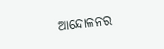ଆନ୍ଦୋଳନର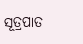ସୂତ୍ରପାତ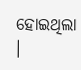ହୋଇଥିଲା ।